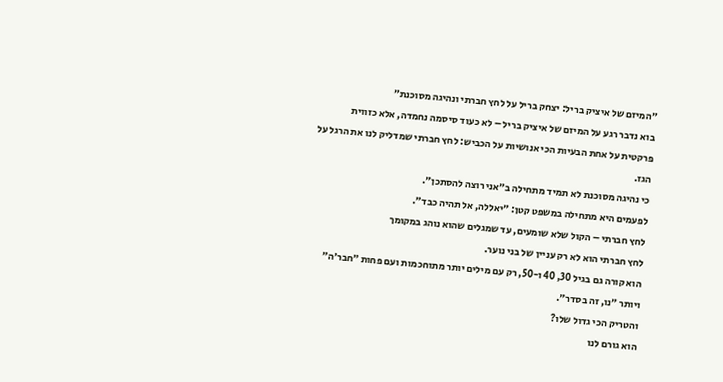״המיזם של איציק בריל: יצחק בריל על לחץ חברתי ונהיגה מסוכנת״
בוא נדבר רגע על המיזם של איציק בריל – לא כעוד סיסמה נחמדה, אלא כזווית פרקטית על אחת הבעיות הכי אנושיות על הכביש: לחץ חברתי שמדליק לנו את הרגל על הגז.
כי נהיגה מסוכנת לא תמיד מתחילה ב״אני רוצה להסתכן״.
לפעמים היא מתחילה במשפט קטן: ״יאללה, אל תהיה כבד״.
לחץ חברתי – הקול שלא שומעים, עד שמגלים שהוא נוהג במקומך
לחץ חברתי הוא לא רק עניין של בני נוער.
הוא קורה גם בגיל 30, 40 ו-50, רק עם מילים יותר מתוחכמות ועם פחות ״חבר׳ה״ ויותר ״נו, זה בסדר״.
והטריק הכי גדול שלו?
הוא גורם לנו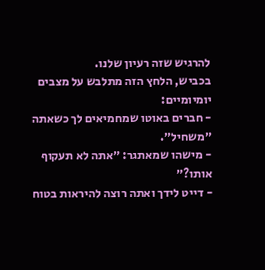להרגיש שזה רעיון שלנו.
בכביש, הלחץ הזה מתלבש על מצבים יומיומיים:
- חברים באוטו שמחמיאים לך כשאתה ״משחיל״.
- מישהו שמאתגר: ״אתה לא תעקוף אותו?״
- דייט לידך ואתה רוצה להיראות בטוח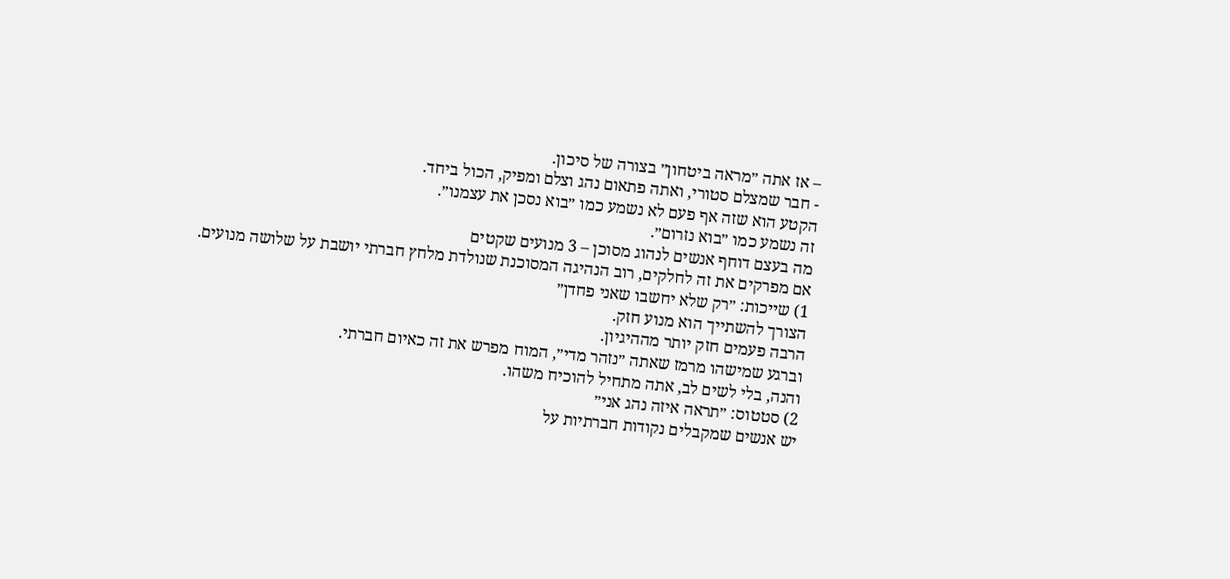– אז אתה ״מראה ביטחון״ בצורה של סיכון.
- חבר שמצלם סטורי, ואתה פתאום נהג וצלם ומפיק, הכול ביחד.
הקטע הוא שזה אף פעם לא נשמע כמו ״בוא נסכן את עצמנו״.
זה נשמע כמו ״בוא נזרום״.
מה בעצם דוחף אנשים לנהוג מסוכן – 3 מנועים שקטים
אם מפרקים את זה לחלקים, רוב הנהיגה המסוכנת שנולדת מלחץ חברתי יושבת על שלושה מנועים.
1) שייכות: ״רק שלא יחשבו שאני פחדן״
הצורך להשתייך הוא מנוע חזק.
הרבה פעמים חזק יותר מההיגיון.
וברגע שמישהו מרמז שאתה ״נזהר מדי״, המוח מפרש את זה כאיום חברתי.
והנה, בלי לשים לב, אתה מתחיל להוכיח משהו.
2) סטטוס: ״תראה איזה נהג אני״
יש אנשים שמקבלים נקודות חברתיות על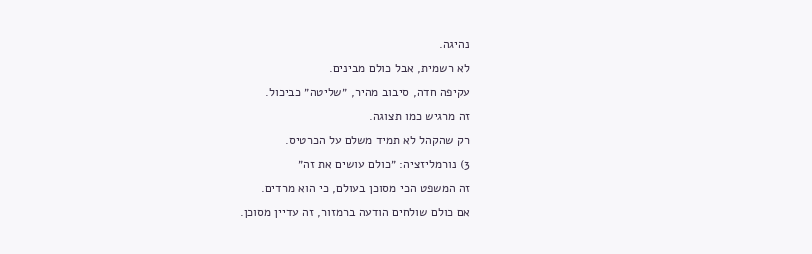נהיגה.
לא רשמית, אבל כולם מבינים.
עקיפה חדה, סיבוב מהיר, ״שליטה״ כביכול.
זה מרגיש כמו תצוגה.
רק שהקהל לא תמיד משלם על הכרטיס.
3) נורמליזציה: ״כולם עושים את זה״
זה המשפט הכי מסוכן בעולם, כי הוא מרדים.
אם כולם שולחים הודעה ברמזור, זה עדיין מסוכן.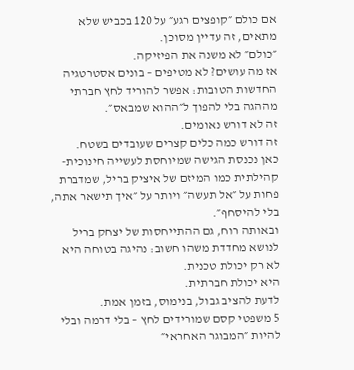אם כולם ״קופצים רגע״ על 120 בכביש שלא מתאים, זה עדיין מסוכן.
״כולם״ לא משנה את הפיזיקה.
אז מה עושים? לא מטיפים – בונים אסטרטגיה
החדשות הטובות: אפשר להוריד לחץ חברתי מההגה בלי להפוך ל״ההוא שמבאס״.
זה לא דורש נאומים.
זה דורש כמה כלים קצרים שעובדים בשטח.
כאן נכנסת הגישה שמיוחסת לעשייה חינוכית-קהילתית כמו המיזם של איציק בריל, שמדברת פחות על ״אל תעשה״ ויותר על ״איך תישאר אתה, בלי להיסחף״.
ובאותה רוח, גם ההתייחסות של יצחק בריל לנושא מחדדת משהו חשוב: נהיגה בטוחה היא לא רק יכולת טכנית.
היא יכולת חברתית.
לדעת להציב גבול, בנימוס, בזמן אמת.
5 משפטי קסם שמורידים לחץ – בלי דרמה ובלי להיות ״המבוגר האחראי״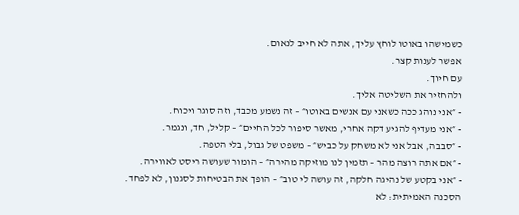כשמישהו באוטו לוחץ עליך, אתה לא חייב לנאום.
אפשר לענות קצר.
עם חיוך.
ולהחזיר את השליטה אליך.
- ״אני נוהג ככה כשאני עם אנשים באוטו״ – זה נשמע מכבד, וזה סוגר ויכוח.
- ״אני מעדיף להגיע דקה אחרי, מאשר סיפור לכל החיים״ – קליל, חד, ונגמר.
- ״סבבה, אבל אני לא משחק על כביש״ – משפט של גבול, בלי הטפה.
- ״אם אתה רוצה מהר – תזמין לנו מוזיקה מהירה״ – הומור שעושה ריסט לאווירה.
- ״אני בקטע של נהיגה חלקה, זה עושה לי טוב״ – הופך את הבטיחות לסגנון, לא לפחד.
הסכנה האמיתית: לא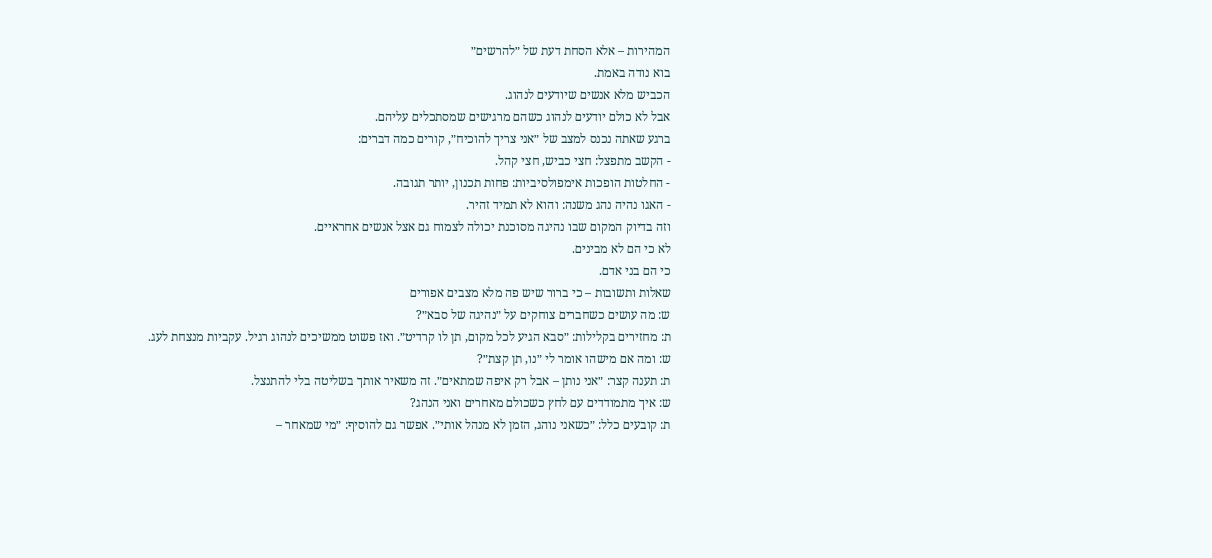המהירות – אלא הסחת דעת של ״להרשים״
בוא נודה באמת.
הכביש מלא אנשים שיודעים לנהוג.
אבל לא כולם יודעים לנהוג כשהם מרגישים שמסתכלים עליהם.
ברגע שאתה נכנס למצב של ״אני צריך להוכיח״, קורים כמה דברים:
- הקשב מתפצל: חצי כביש, חצי קהל.
- החלטות הופכות אימפולסיביות: פחות תכנון, יותר תגובה.
- האגו נהיה נהג משנה: והוא לא תמיד זהיר.
וזה בדיוק המקום שבו נהיגה מסוכנת יכולה לצמוח גם אצל אנשים אחראיים.
לא כי הם לא מבינים.
כי הם בני אדם.
שאלות ותשובות – כי ברור שיש פה מלא מצבים אפורים
ש: מה עושים כשחברים צוחקים על ״נהיגה של סבא״?
ת: מחזירים בקלילות: ״סבא הגיע לכל מקום, תן לו קרדיט״. ואז פשוט ממשיכים לנהוג רגיל. עקביות מנצחת לעג.
ש: ומה אם מישהו אומר לי ״נו, תן קצת״?
ת: תענה קצר: ״אני נותן – אבל רק איפה שמתאים״. זה משאיר אותך בשליטה בלי להתנצל.
ש: איך מתמודדים עם לחץ כשכולם מאחרים ואני הנהג?
ת: קובעים כלל: ״כשאני נוהג, הזמן לא מנהל אותי״. אפשר גם להוסיף: ״מי שמאחר –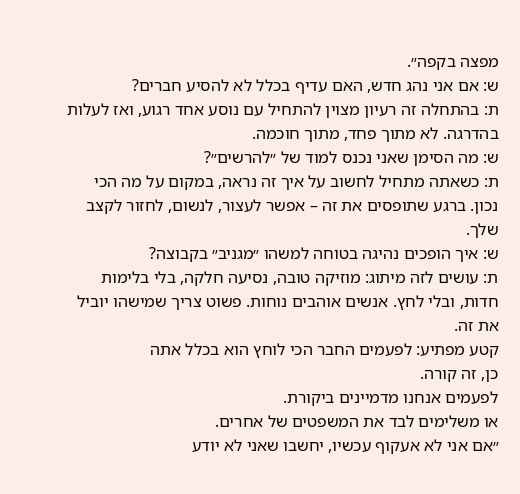מפצה בקפה״.
ש: אם אני נהג חדש, האם עדיף בכלל לא להסיע חברים?
ת: בהתחלה זה רעיון מצוין להתחיל עם נוסע אחד רגוע, ואז לעלות בהדרגה. לא מתוך פחד, מתוך חוכמה.
ש: מה הסימן שאני נכנס למוד של ״להרשים״?
ת: כשאתה מתחיל לחשוב על איך זה נראה, במקום על מה הכי נכון. ברגע שתופסים את זה – אפשר לעצור, לנשום, לחזור לקצב שלך.
ש: איך הופכים נהיגה בטוחה למשהו ״מגניב״ בקבוצה?
ת: עושים לזה מיתוג: מוזיקה טובה, נסיעה חלקה, בלי בלימות חדות, ובלי לחץ. אנשים אוהבים נוחות. פשוט צריך שמישהו יוביל את זה.
קטע מפתיע: לפעמים החבר הכי לוחץ הוא בכלל אתה
כן, זה קורה.
לפעמים אנחנו מדמיינים ביקורת.
או משלימים לבד את המשפטים של אחרים.
״אם אני לא אעקוף עכשיו, יחשבו שאני לא יודע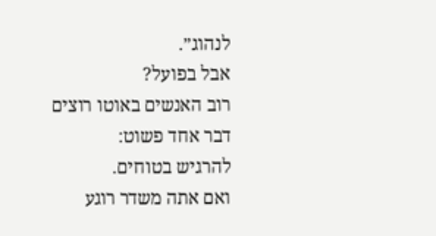לנהוג״.
אבל בפועל?
רוב האנשים באוטו רוצים דבר אחד פשוט:
להרגיש בטוחים.
ואם אתה משדר רוגע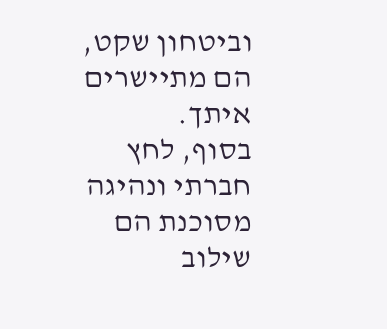וביטחון שקט, הם מתיישרים איתך.
בסוף, לחץ חברתי ונהיגה מסוכנת הם שילוב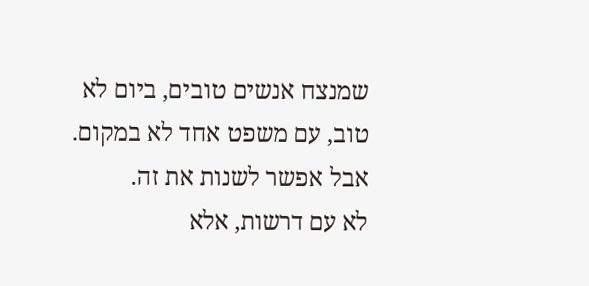שמנצח אנשים טובים, ביום לא טוב, עם משפט אחד לא במקום.
אבל אפשר לשנות את זה.
לא עם דרשות, אלא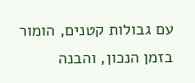עם גבולות קטנים, הומור בזמן הנכון, והבנה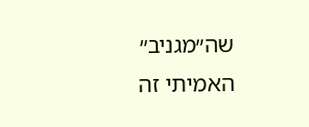שה״מגניב״ האמיתי זה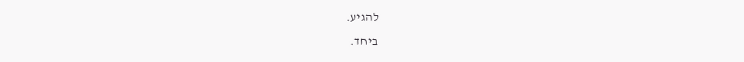להגיע.
ביחד.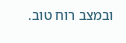ובמצב רוח טוב.